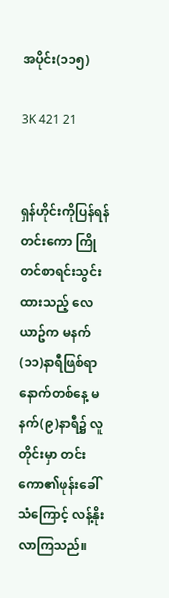အပိုင်း(၁၁၅)

3K 421 21


ရှန်ဟိုင်းကိုပြန်ရန် တင်းကော ကြိုတင်စာရင်းသွင်းထားသည့် လေယာဥ်က မနက်(၁၁)နာရီဖြစ်ရာ နောက်တစ်နေ့ မနက်(၉)နာရီ၌ လူတိုင်းမှာ တင်းကော၏ဖုန်းခေါ်သံကြောင့် လန့်နိုးလာကြသည်။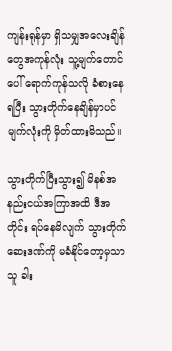ကျန်းရုန်မှာ ရှိသမျှအလေးချိန်တွေအကုန်လုံး သူ့မျက်တောင်ပေါ် ရောက်ကုန်သလို ခံစားနေရပြီး သွားတိုက်နေချိန်မှာပင် မျက်လုံးကို မှိတ်ထားမိသည်။

သွားတိုက်ပြီးသွား၍ မိနစ်အနည်းငယ်အကြာအထိ ဒီအတိုင်း ရပ်နေမိလျက် သွားတိုက်ဆေးဒဏ်ကို မခံနိုင်တော့မှသာ သူ ခါး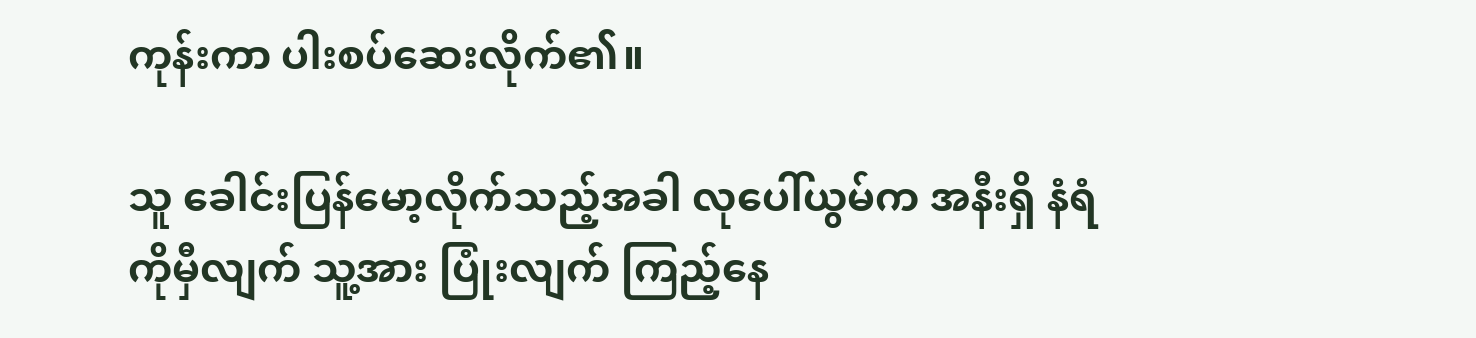ကုန်းကာ ပါးစပ်ဆေးလိုက်၏။

သူ ခေါင်းပြန်မော့လိုက်သည့်အခါ လုပေါ်ယွမ်က အနီးရှိ နံရံကိုမှီလျက် သူ့အား ပြုံးလျက် ကြည့်နေ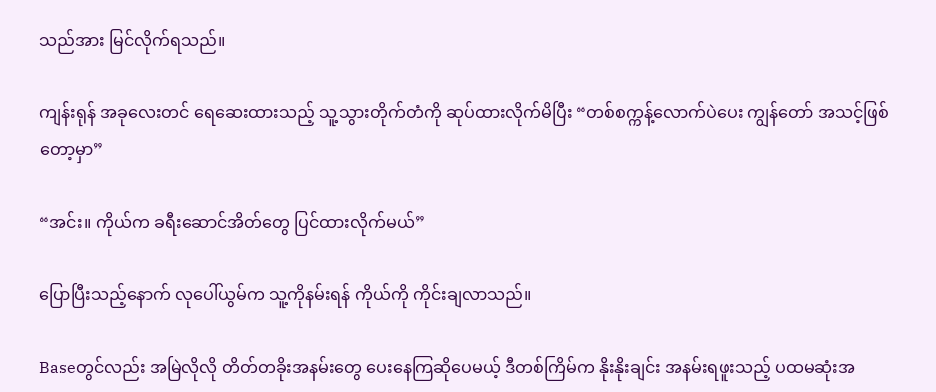သည်အား မြင်လိုက်ရသည်။

ကျန်းရုန် အခုလေးတင် ရေဆေးထားသည့် သူ့သွားတိုက်တံကို ဆုပ်ထားလိုက်မိပြီး “တစ်စက္ကန့်လောက်ပဲပေး ကျွန်တော် အသင့်ဖြစ်တော့မှာ”

“အင်း။ ကိုယ်က ခရီးဆောင်အိတ်တွေ ပြင်ထားလိုက်မယ်”

ပြောပြီးသည့်နောက် လုပေါ်ယွမ်က သူ့ကိုနမ်းရန် ကိုယ်ကို ကိုင်းချလာသည်။

Baseတွင်လည်း အမြဲလိုလို တိတ်တခိုးအနမ်းတွေ ပေးနေကြဆိုပေမယ့် ဒီတစ်ကြိမ်က နိုးနိုးချင်း အနမ်းရဖူးသည့် ပထမဆုံးအ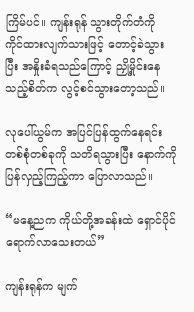ကြိမ်ပင်။ ကျန်းရုန် သွားတိုက်တံကို ကိုင်ထားလျက်သားဖြင့် တောင့်ခဲသွားပြီး အနှိုးခံရသည်ကြောင့် ညှို့မှိုင်းနေသည့်စိတ်က လွင့်စင်သွားတော့သည်။

လုပေါ်ယွမ်က အပြင်ပြန်ထွက်နေရင်း တစ်စုံတစ်ခုကို သတိရသွားပြီး နောက်ကို ပြန်လှည့်ကြည့်ကာ ပြောလာသည်။

“မနေ့ညက ကိုယ်တို့အခန်းထဲ ရှောင်ပိုင် ရောက်လာသေးတယ်”

ကျန်းရုန်က မျက်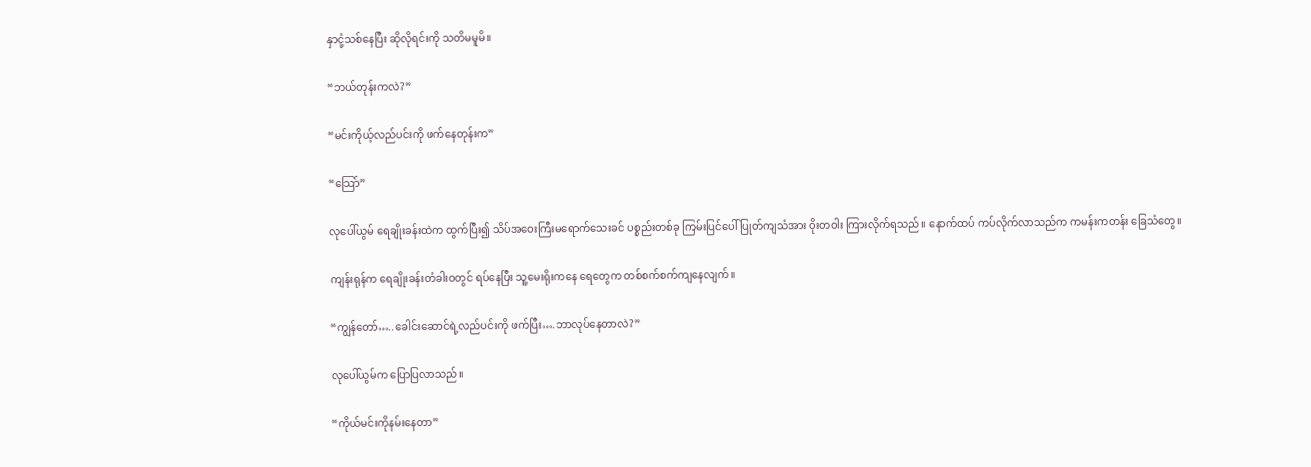နှာငုံ့သစ်နေပြီး ဆိုလိုရင်းကို သတိမမူမိ။

“ဘယ်တုန်းကလဲ?”

“မင်းကိုယ့်လည်ပင်းကို ဖက်နေတုန်းက”

“သြော်”

လုပေါ်ယွမ် ရေချိုးခန်းထဲက ထွက်ပြီး၍ သိပ်အဝေးကြီးမရောက်သေးခင် ပစ္စည်းတစ်ခု ကြမ်းပြင်ပေါ် ပြုတ်ကျသံအား ဝိုးတဝါး ကြားလိုက်ရသည်။ နောက်ထပ် ကပ်လိုက်လာသည်က ကမန်းကတန်း ခြေသံတွေ။

ကျန်းရုန်က ရေချိုးခန်းတံခါးဝတွင် ရပ်နေပြီး သူ့မေးရိုးကနေ ရေတွေက တစ်စက်စက်ကျနေလျက်။

“ကျွန်တော်…..ခေါင်းဆောင်ရဲ့လည်ပင်းကို ဖက်ပြီး….ဘာလုပ်နေတာလဲ?”

လုပေါ်ယွမ်က ပြောပြလာသည်။

“ကိုယ်မင်းကိုနမ်းနေတာ”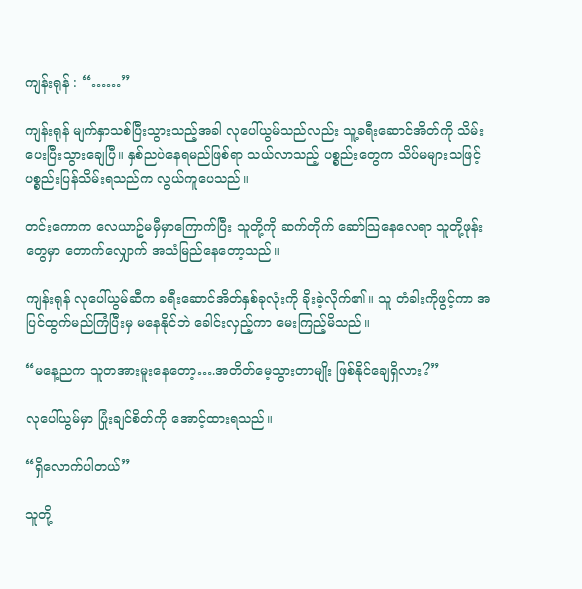ကျန်းရုန် : “……”

ကျန်းရုန် မျက်နှာသစ်ပြီးသွားသည့်အခါ လုပေါ်ယွမ်သည်လည်း သူ့ခရီးဆောင်အိတ်ကို သိမ်းပေးပြီးသွားချေပြီ။ နှစ်ညပဲနေရမည်ဖြစ်ရာ သယ်လာသည့် ပစ္စည်းတွေက သိပ်မများသဖြင့် ပစ္စည်းပြန်သိမ်းရသည်က လွယ်ကူပေသည်။

တင်းကောက လေယာဥ်မမှီမှာကြောက်ပြီး သူတို့ကို ဆက်တိုက် ဆော်သြနေလေရာ သူတို့ဖုန်းတွေမှာ တောက်လျှောက် အသံမြည်နေတော့သည်။

ကျန်းရုန် လုပေါ်ယွမ်ဆီက ခရီးဆောင်အိတ်နှစ်ခုလုံးကို ခိုးခဲ့လိုက်၏။ သူ တံခါးကိုဖွင့်ကာ အပြင်ထွက်မည်ကြံပြီးမှ မနေနိုင်ဘဲ ခေါင်းလှည့်ကာ မေးကြည့်မိသည်။

“မနေ့ညက သူတအားမူးနေတော့….အတိတ်မေ့သွားတာမျိုး ဖြစ်နိုင်ချေရှိလား?”

လုပေါ်ယွမ်မှာ ပြုံးချင်စိတ်ကို အောင့်ထားရသည်။

“ရှိလောက်ပါတယ်”

သူတို့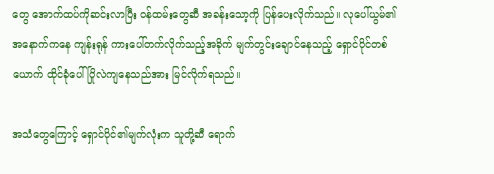တွေ အောက်ထပ်ကိုဆင်းလာပြီး ဝန်ထမ်းတွေဆီ အခန်းသော့ကို ပြန်ပေးလိုက်သည်။ လုပေါ်ယွမ်၏ အနောက်ကနေ ကျန်းရုန် ကားပေါ်တက်လိုက်သည့်အခိုက် မျက်တွင်းချောင်နေသည့် ရှောင်ပိုင်တစ်ယောက် ထိုင်ခုံပေါ် ပြိုလဲကျနေသည်အား မြင်လိုက်ရသည်။

အသံတွေကြောင့် ရှောင်ပိုင်၏မျက်လုံးက သူတို့ဆီ ရောက်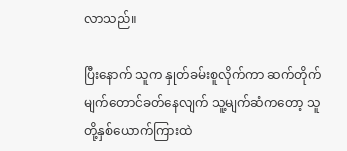လာသည်။

ပြီးနောက် သူက နှုတ်ခမ်းစူလိုက်ကာ ဆက်တိုက် မျက်တောင်ခတ်နေလျက် သူ့မျက်ဆံကတော့ သူတို့နှစ်ယောက်ကြားထဲ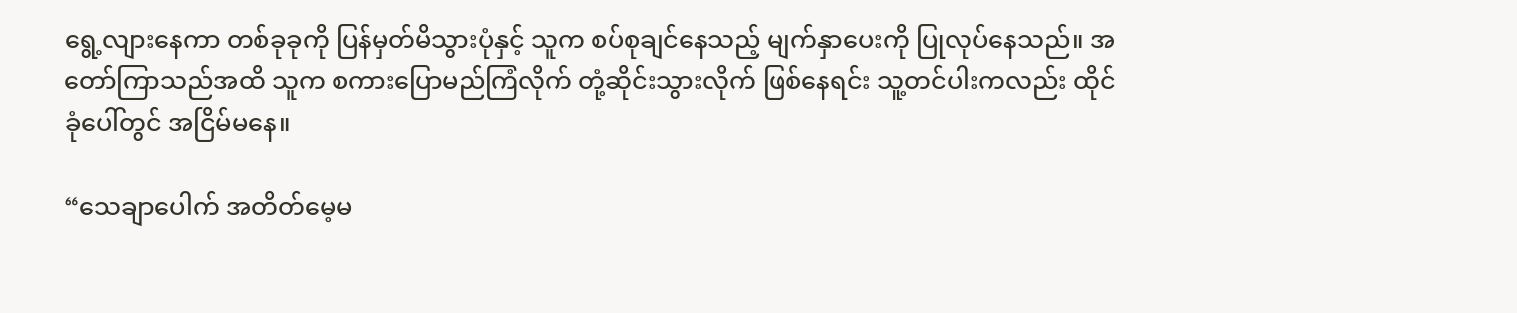ရွေ့လျားနေကာ တစ်ခုခုကို ပြန်မှတ်မိသွားပုံနှင့် သူက စပ်စုချင်နေသည့် မျက်နှာပေးကို ပြုလုပ်နေသည်။ အတော်ကြာသည်အထိ သူက စကားပြောမည်ကြံလိုက် တုံ့ဆိုင်းသွားလိုက် ဖြစ်နေရင်း သူ့တင်ပါးကလည်း ထိုင်ခုံပေါ်တွင် အငြိမ်မနေ။

“သေချာပေါက် အတိတ်မေ့မ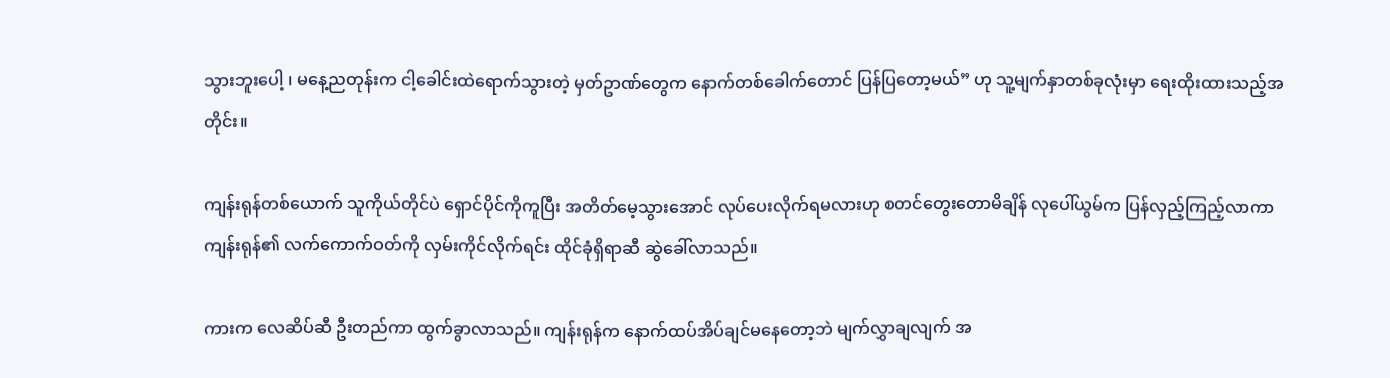သွားဘူးပေါ့ ၊ မနေ့ညတုန်းက ငါ့ခေါင်းထဲရောက်သွားတဲ့ မှတ်ဥာဏ်တွေက နောက်တစ်ခေါက်တောင် ပြန်ပြတော့မယ်” ဟု သူ့မျက်နှာတစ်ခုလုံးမှာ ရေးထိုးထားသည့်အတိုင်း။

ကျန်းရုန်တစ်ယောက် သူကိုယ်တိုင်ပဲ ရှောင်ပိုင်ကိုကူပြီး အတိတ်မေ့သွားအောင် လုပ်ပေးလိုက်ရမလားဟု စတင်တွေးတောမိချိန် လုပေါ်ယွမ်က ပြန်လှည့်ကြည့်လာကာ ကျန်းရုန်၏ လက်ကောက်ဝတ်ကို လှမ်းကိုင်လိုက်ရင်း ထိုင်ခုံရှိရာဆီ ဆွဲခေါ်လာသည်။

ကားက လေဆိပ်ဆီ ဦးတည်ကာ ထွက်ခွာလာသည်။ ကျန်းရုန်က နောက်ထပ်အိပ်ချင်မနေတော့ဘဲ မျက်လွှာချလျက် အ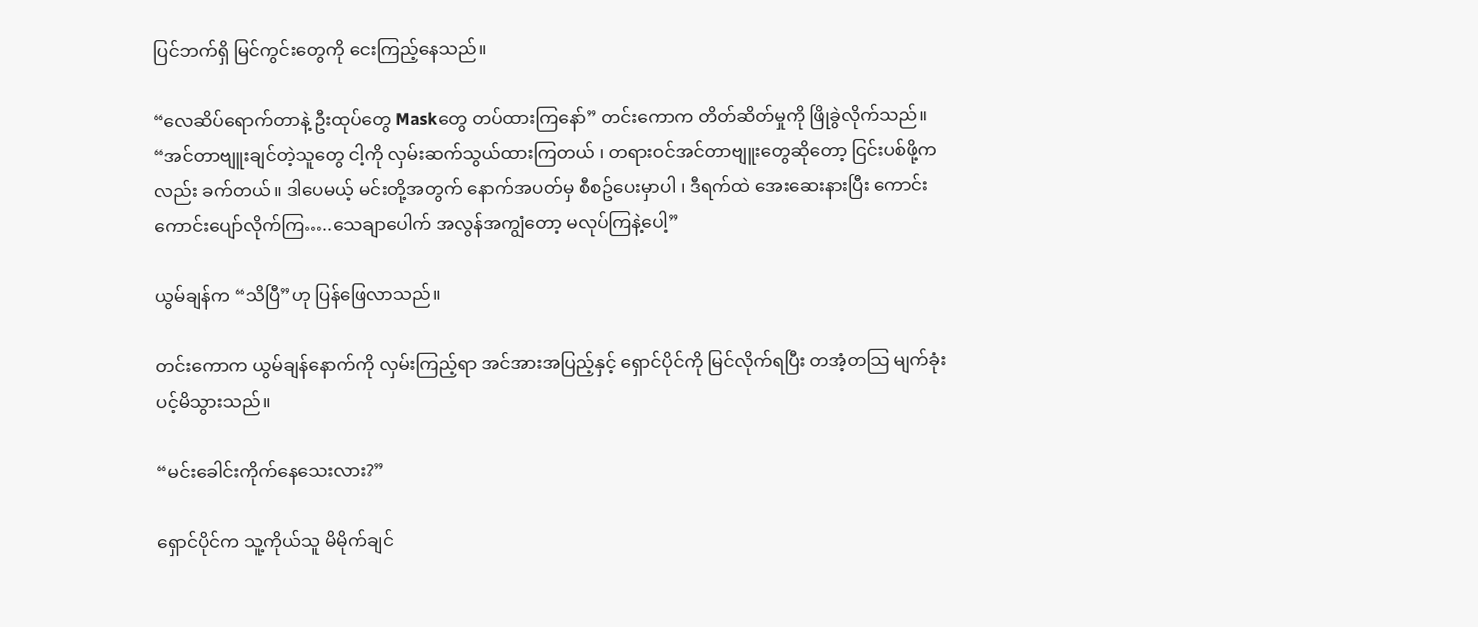ပြင်ဘက်ရှိ မြင်ကွင်းတွေကို ငေးကြည့်နေသည်။

“လေဆိပ်ရောက်တာနဲ့ ဦးထုပ်တွေ Maskတွေ တပ်ထားကြနော်” တင်းကောက တိတ်ဆိတ်မှုကို ဖြိုခွဲလိုက်သည်။ “အင်တာဗျူးချင်တဲ့သူတွေ ငါ့ကို လှမ်းဆက်သွယ်ထားကြတယ် ၊ တရားဝင်အင်တာဗျူးတွေဆိုတော့ ငြင်းပစ်ဖို့ကလည်း ခက်တယ်။ ဒါပေမယ့် မင်းတို့အတွက် နောက်အပတ်မှ စီစဥ်ပေးမှာပါ ၊ ဒီရက်ထဲ အေးဆေးနားပြီး ကောင်းကောင်းပျော်လိုက်ကြ…..သေချာပေါက် အလွန်အကျွံတော့ မလုပ်ကြနဲ့ပေါ့”

ယွမ်ချန်က “သိပြီ”ဟု ပြန်ဖြေလာသည်။

တင်းကောက ယွမ်ချန်နောက်ကို လှမ်းကြည့်ရာ အင်အားအပြည့်နှင့် ရှောင်ပိုင်ကို မြင်လိုက်ရပြီး တအံ့တသြ မျက်ခုံးပင့်မိသွားသည်။

“မင်းခေါင်းကိုက်နေသေးလား?”

ရှောင်ပိုင်က သူ့ကိုယ်သူ မိမိုက်ချင်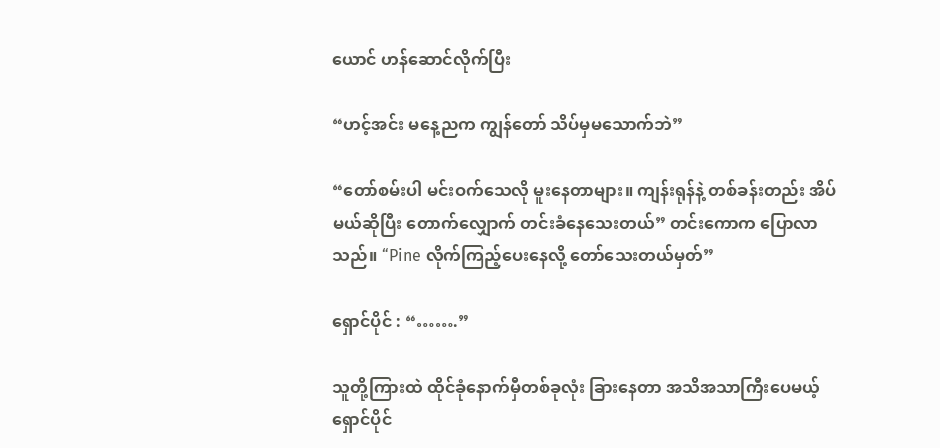ယောင် ဟန်ဆောင်လိုက်ပြီး

“ဟင့်အင်း မနေ့ညက ကျွန်တော် သိပ်မှမသောက်ဘဲ”

“တော်စမ်းပါ မင်းဝက်သေလို မူးနေတာများ။ ကျန်းရုန်နဲ့ တစ်ခန်းတည်း အိပ်မယ်ဆိုပြီး တောက်လျှောက် တင်းခံနေသေးတယ်” တင်းကောက ပြောလာသည်။ “Pine လိုက်ကြည့်ပေးနေလို့ တော်သေးတယ်မှတ်”

ရှောင်ပိုင် : “…….”

သူတို့ကြားထဲ ထိုင်ခုံနောက်မှီတစ်ခုလုံး ခြားနေတာ အသိအသာကြီးပေမယ့် ရှောင်ပိုင်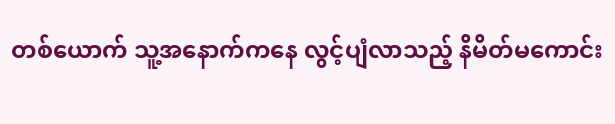တစ်ယောက် သူ့အနောက်ကနေ လွင့်ပျံလာသည့် နိမိတ်မကောင်း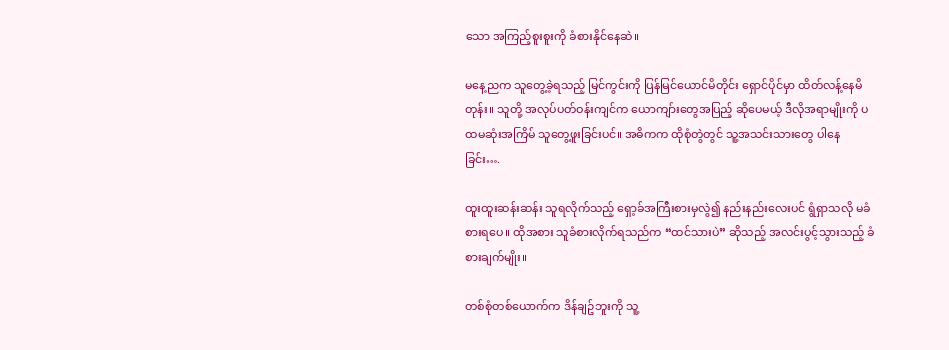သော အကြည့်စူးစူးကို ခံစားနိုင်နေဆဲ။

မနေ့ညက သူတွေ့ခဲ့ရသည့် မြင်ကွင်းကို ပြန်မြင်ယောင်မိတိုင်း ရှောင်ပိုင်မှာ ထိတ်လန့်နေမိတုန်း။ သူတို့ အလုပ်ပတ်ဝန်းကျင်က ယောကျာ်းတွေအပြည့် ဆိုပေမယ့် ဒီလိုအရာမျိုးကို ပထမဆုံးအကြိမ် သူတွေ့ဖူးခြင်းပင်။ အဓိကက ထိုစုံတွဲတွင် သူ့အသင်းသားတွေ ပါနေခြင်း….

ထူးထူးဆန်းဆန်း သူရလိုက်သည့် ရှော့ခ်အကြီးစားမှလွဲ၍ နည်းနည်းလေးပင် ရွံရှာသလို မခံစားရပေ။ ထိုအစား သူခံစားလိုက်ရသည်က “ထင်သားပဲ” ဆိုသည့် အလင်းပွင့်သွားသည့် ခံစားချက်မျိုး။

တစ်စုံတစ်ယောက်က ဒိန်ချဥ်ဘူးကို သူ့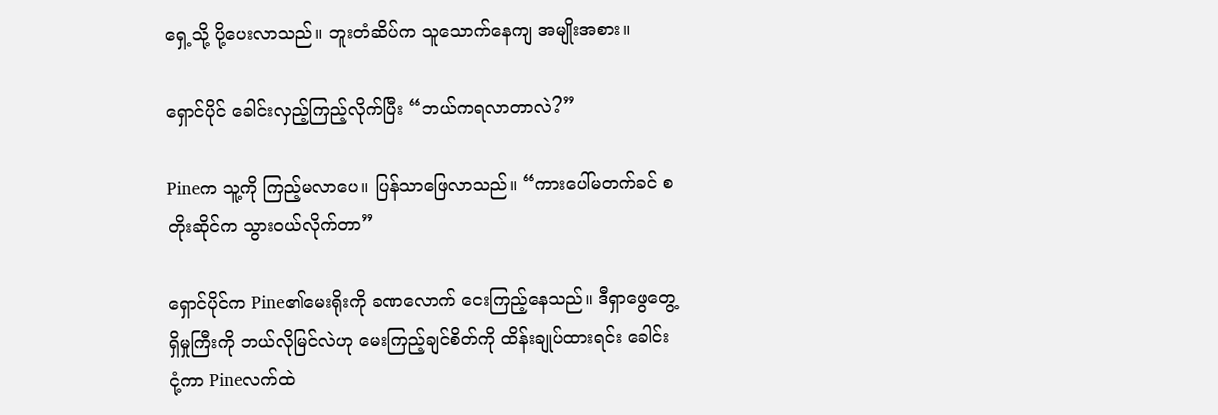ရှေ့သို့ ပို့ပေးလာသည်။ ဘူးတံဆိပ်က သူသောက်နေကျ အမျိုးအစား။

ရှောင်ပိုင် ခေါင်းလှည့်ကြည့်လိုက်ပြီး “ဘယ်ကရလာတာလဲ?”

Pineက သူ့ကို ကြည့်မလာပေ။ ပြန်သာဖြေလာသည်။ “ကားပေါ်မတက်ခင် စတိုးဆိုင်က သွားဝယ်လိုက်တာ”

ရှောင်ပိုင်က Pine၏မေးရိုးကို ခဏလောက် ငေးကြည့်နေသည်။ ဒီရှာဖွေတွေ့ရှိမှုကြီးကို ဘယ်လိုမြင်လဲဟု မေးကြည့်ချင်စိတ်ကို ထိန်းချုပ်ထားရင်း ခေါင်းငုံ့ကာ Pineလက်ထဲ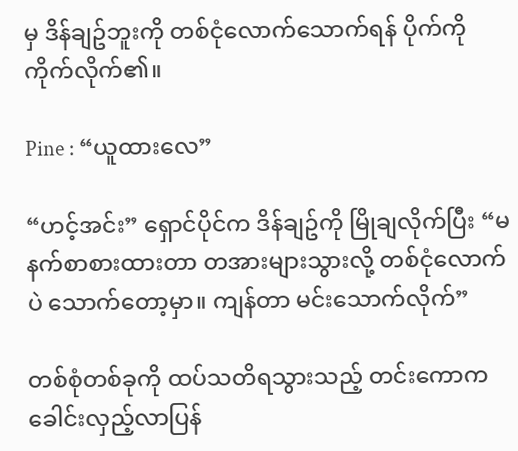မှ ဒိန်ချဥ်ဘူးကို တစ်ငုံလောက်သောက်ရန် ပိုက်ကို ကိုက်လိုက်၏။

Pine : “ယူထားလေ”

“ဟင့်အင်း” ရှောင်ပိုင်က ဒိန်ချဥ်ကို မြိုချလိုက်ပြီး “မနက်စာစားထားတာ တအားများသွားလို့ တစ်ငုံလောက်ပဲ သောက်တော့မှာ။ ကျန်တာ မင်းသောက်လိုက်”

တစ်စုံတစ်ခုကို ထပ်သတိရသွားသည့် တင်းကောက ခေါင်းလှည့်လာပြန်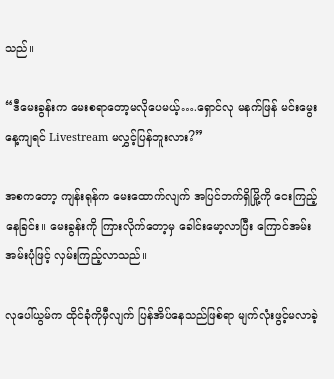သည်။

“ဒီမေးခွန်းက မေးစရာတော့မလိုပေမယ့်….ရှောင်လု မနက်ဖြန် မင်းမွေးနေ့ကျရင် Livestream မလွှင့်ပြန်ဘူးလား?”

အစကတော့ ကျန်းရုန်က မေးထောက်လျက် အပြင်ဘက်ရှိမြို့ကို ငေးကြည့်နေခြင်း။ မေးခွန်းကို ကြားလိုက်တော့မှ ခေါင်းမော့လာပြီး ကြောင်အမ်းအမ်းပုံဖြင့် လှမ်းကြည့်လာသည်။

လုပေါ်ယွမ်က ထိုင်ခုံကိုမှီလျက် ပြန်အိပ်နေသည်ဖြစ်ရာ မျက်လုံးဖွင့်မလာခဲ့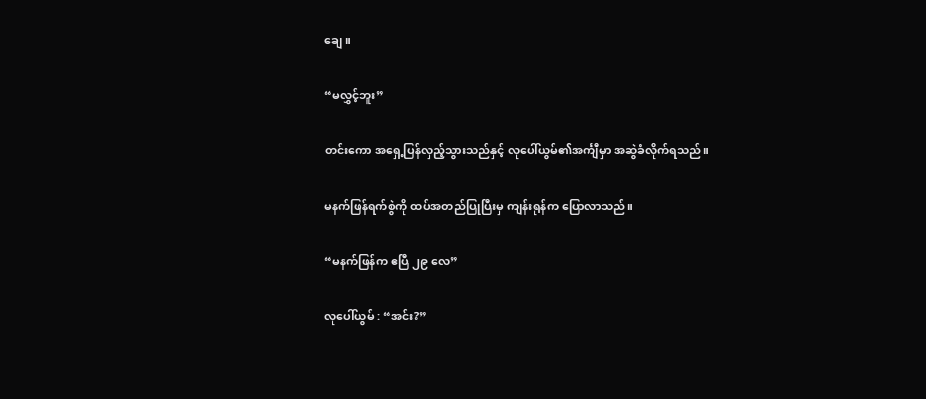ချေ။

“မလွှင့်ဘူး”

တင်းကော အရှေ့ပြန်လှည့်သွားသည်နှင့် လုပေါ်ယွမ်၏အင်္ကျီမှာ အဆွဲခံလိုက်ရသည်။

မနက်ဖြန်ရက်စွဲကို ထပ်အတည်ပြုပြီးမှ ကျန်းရုန်က ပြောလာသည်။

“မနက်ဖြန်က ဧပြီ ၂၉ လေ”

လုပေါ်ယွမ် : “အင်း?”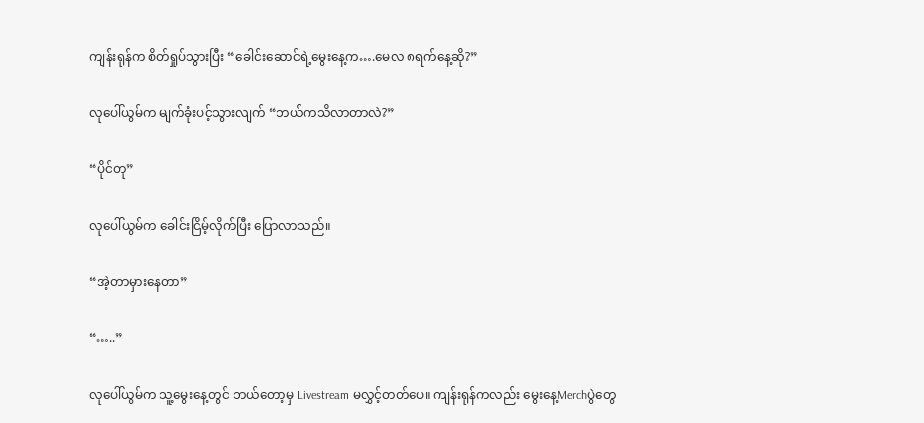ကျန်းရုန်က စိတ်ရှုပ်သွားပြီး “ခေါင်းဆောင်ရဲ့မွေးနေ့က….မေလ ၈ရက်နေ့ဆို?”

လုပေါ်ယွမ်က မျက်ခုံးပင့်သွားလျက် “ဘယ်ကသိလာတာလဲ?”

“ပိုင်တု”

လုပေါ်ယွမ်က ခေါင်းငြိမ့်လိုက်ပြီး ပြောလာသည်။

“အဲ့တာမှားနေတာ”

“…..”

လုပေါ်ယွမ်က သူ့မွေးနေ့တွင် ဘယ်တော့မှ Livestream မလွှင့်တတ်ပေ။ ကျန်းရုန်ကလည်း မွေးနေ့Merchပွဲတွေ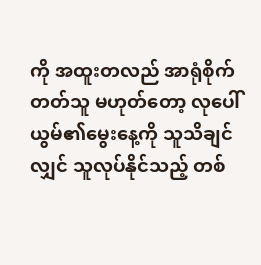ကို အထူးတလည် အာရုံစိုက်တတ်သူ မဟုတ်တော့ လုပေါ်ယွမ်၏မွေးနေ့ကို သူသိချင်လျှင် သူလုပ်နိုင်သည့် တစ်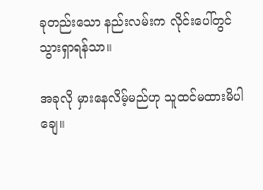ခုတည်းသော နည်းလမ်းက လိုင်းပေါ်တွင် သွားရှာရန်သာ။

အခုလို မှားနေလိမ့်မည်ဟု သူထင်မထားမိပါချေ။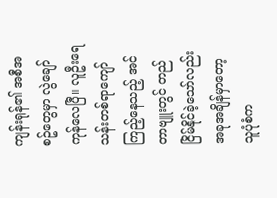ကျန်းရုန်၏ အစီအစဥ်တွေမှာ လွဲချော်ကုန်လေပြီ။ လူဦးရေ သန်းတစ်ရာကျော် ကြည့်နေသည့် အင်တာဗျူးတွင် တည်ငြိမ်နိုင်ခဲ့သော်လည်း အခုအချိန်မှာတော့ သူပုံစံက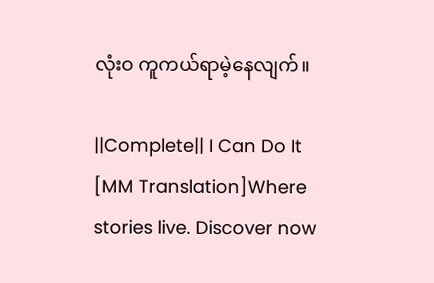လုံးဝ ကူကယ်ရာမဲ့နေလျက်။

||Complete|| I Can Do It [MM Translation]Where stories live. Discover now